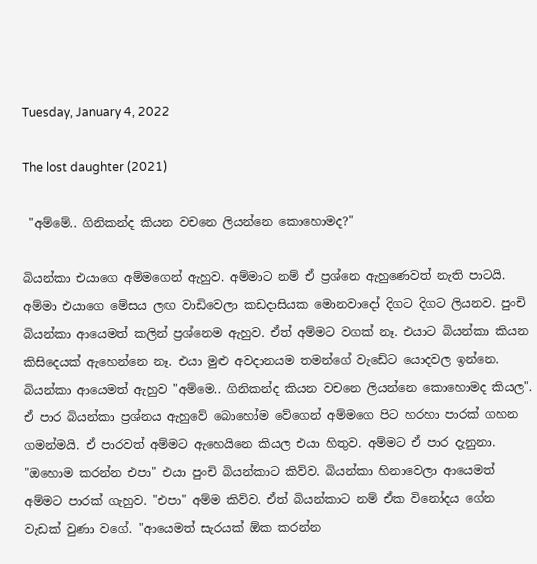Tuesday, January 4, 2022

The lost daughter (2021)

 "අම්මේ.. ගිනිකන්ද කියන වචනෙ ලියන්නෙ කොහොමද?"

බියන්කා එයාගෙ අම්මගෙන් ඇහුව. අම්මාට නම් ඒ ප්‍රශ්නෙ ඇහුණෙවත් නැති පාටයි. අම්මා එයාගෙ මේසය ලඟ වාඩිවෙලා කඩදාසියක මොනවාදෝ දිගට දිගට ලියනව. පුංචි බියන්කා ආයෙමත් කලින් ප්‍රශ්නෙම ඇහුව. ඒත් අම්මට වගක් නෑ. එයාට බියන්කා කියන කිසිදෙයක් ඇහෙන්නෙ නෑ. එයා මුළු අවදානයම තමන්ගේ වැඩේට යොදවල ඉන්නෙ. බියන්කා ආයෙමත් ඇහුව "අම්මෙ.. ගිනිකන්ද කියන වචනෙ ලියන්නෙ කොහොමද කියල". ඒ පාර බියන්කා ප්‍රශ්නය ඇහුවේ බොහෝම වේගෙන් අම්මගෙ පිට හරහා පාරක් ගහන ගමන්මයි. ඒ පාරවත් අම්මට ඇහෙයිනෙ කියල එයා හිතුව. අම්මට ඒ පාර දැනුනා. "ඔහොම කරන්න එපා" එයා පුංචි බියන්කාට කිව්ව. බියන්කා හිනාවෙලා ආයෙමත් අම්මට පාරක් ගැහුව. "එපා" අම්ම කිව්ව. ඒත් බියන්කාට නම් ඒක විනෝදය ගේන වැඩක් වුණා වගේ. "ආයෙමත් සැරයක් ඕක කරන්න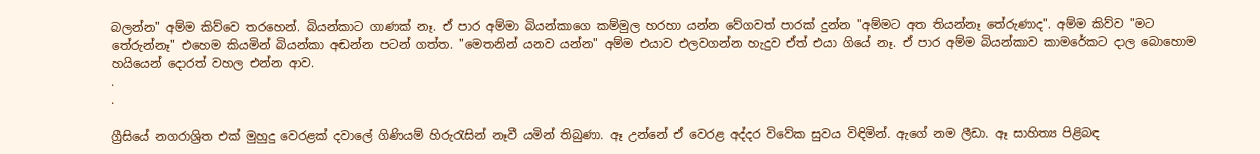බලන්න" අම්ම කිව්වෙ තරහෙන්. බියන්කාට ගාණක් නෑ. ඒ පාර අම්මා බියන්කාගෙ කම්මුල හරහා යන්න වේගවත් පාරක් දුන්න "අම්මට අත තියන්නෑ තේරුණාද". අම්ම කිව්ව "මට තේරුන්නෑ" එහෙම කියමින් බියන්කා අඬන්න පටන් ගත්ත. "මෙතනින් යනව යන්න" අම්ම එයාව එලවගන්න හැදුව ඒත් එයා ගියේ නෑ. ඒ පාර අම්ම බියන්කාව කාමරේකට දාල බොහොම හයියෙන් දොරත් වහල එන්න ආව.
.
.

ග්‍රීසියේ නගරාශ්‍රිත එක් මුහුදු වෙරළක් දවාලේ ගිණියම් හිරුරැසින් නෑවී යමින් තිබුණා. ඈ උන්නේ ඒ වෙරළ අද්දර විවේක සුවය විඳිමින්. ඇගේ නම ලීඩා. ඈ සාහිත්‍ය පිළිබඳ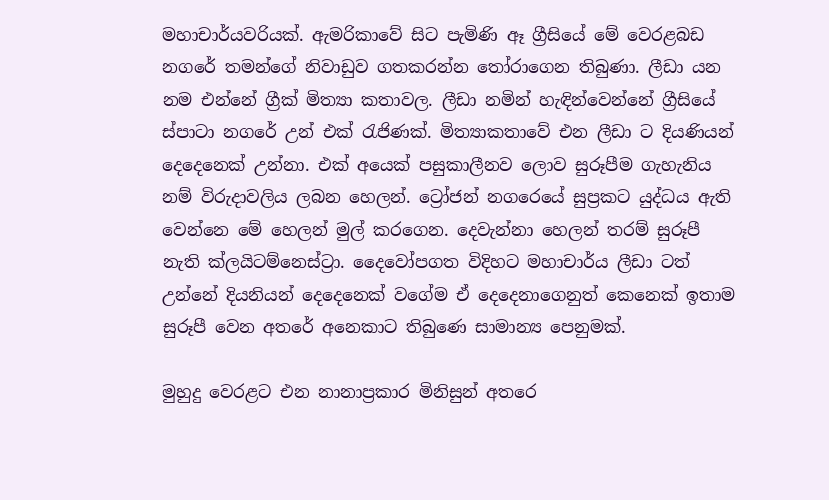මහාචාර්යවරියක්. ඇමරිකාවේ සිට පැමිණි ඈ ග්‍රීසියේ මේ වෙරළබඩ නගරේ තමන්ගේ නිවාඩුව ගතකරන්න තෝරාගෙන තිබුණා. ලීඩා යන නම එන්නේ ග්‍රීක් මිත්‍යා කතාවල. ලීඩා නමින් හැඳින්වෙන්නේ ග්‍රීසියේ ස්පාටා නගරේ උන් එක් රැජිණක්. මිත්‍යාකතාවේ එන ලීඩා ට දියණියන් දෙදෙනෙක් උන්නා. එක් අයෙක් පසුකාලීනව ලොව සුරූපීම ගැහැනිය නම් විරුදාවලිය ලබන හෙලන්. ට්‍රෝජන් නගරෙයේ සුප්‍රකට යුද්ධය ඇති වෙන්නෙ මේ හෙලන් මුල් කරගෙන. දෙවැන්නා හෙලන් තරම් සුරූපී නැති ක්ලයිටම්නෙස්ට්‍රා. දෛවෝපගත විදිහට මහාචාර්ය ලීඩා ටත් උන්නේ දියනියන් දෙදෙනෙක් වගේම ඒ දෙදෙනාගෙනුත් කෙනෙක් ඉතාම සුරූපී වෙන අතරේ අනෙකාට තිබුණෙ සාමාන්‍ය පෙනුමක්.

මුහුදු වෙරළට එන නානාප්‍රකාර මිනිසුන් අතරෙ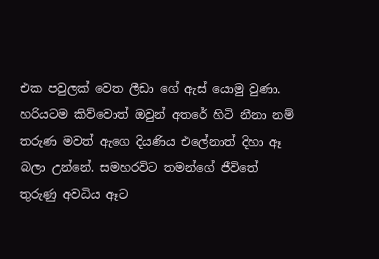එක පවුලක් වෙත ලීඩා ගේ ඇස් යොමු වුණා. හරියටම කිව්වොත් ඔවුන් අතරේ හිටි නීනා නම් තරුණ මවත් ඇගෙ දියණිය එලේනාත් දිහා ඈ බලා උන්නේ. සමහරවිට තමන්ගේ ජීවිතේ තුරුණු අවධිය ඈට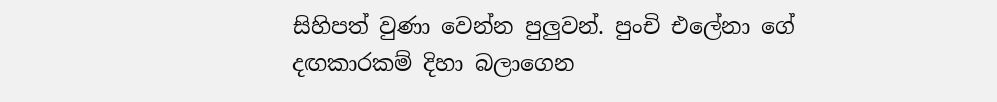සිහිපත් වුණා වෙන්න පුලුවන්. පුංචි එලේනා ගේ දඟකාරකම් දිහා බලාගෙන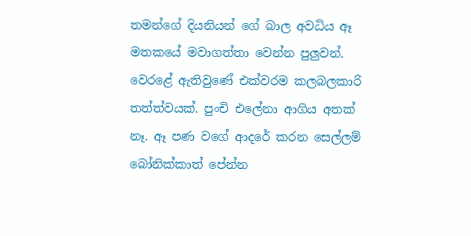තමන්ගේ දියනියන් ගේ බාල අවධිය ඈ මතකයේ මවාගත්තා වෙන්න පුලුවන්. වෙරළේ ඇතිවුණේ එක්වරම කලබලකාරි තත්ත්වයක්. පුංචි එලේනා ආගිය අතක් නෑ. ඈ පණ වගේ ආදරේ කරන සෙල්ලම් බෝනික්කාත් පේන්න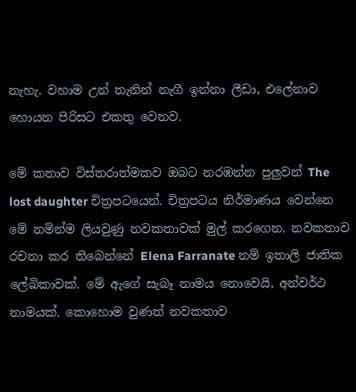නැහැ. වහාම උන් තැනින් නැගී ඉන්නා ලීඩා, එලේනාව හොයන පිරිසට එකතු වෙනව.

මේ කතාව විස්තරාත්මකව ඔබට නරඹන්න පුලුවන් The lost daughter චිත්‍රපටයෙන්. චිත්‍රපටය නිර්මාණය වෙන්නෙ මේ නමින්ම ලියවුණු නවකතාවක් මුල් කරගෙන. නවකතාව රචනා කර තිබෙන්නේ Elena Farranate නම් ඉතාලි ජාතික ලේඛිකාවක්. මේ ඇගේ සැබෑ නාමය නොවෙයි, අන්වර්ථ නාමයක්. කොහොම වුණත් නවකතාව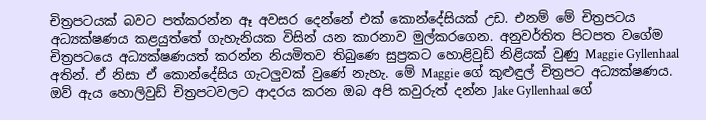චිත්‍රපටයක් බවට පත්කරන්න ඈ අවසර දෙන්නේ එක් කොන්දේසියක් උඩ. එනම් මේ චිත්‍රපටය අධ්‍යක්ෂණය කළයුත්තේ ගැහැනියක විසින් යන කාරනාව මුල්කරගෙන. අනුවර්තිත පිටපත වගේම චිත්‍රපටයෙ අධ්‍යක්ෂණයත් කරන්න නියමිතව තිබුණෙ සුප්‍රකට හොළිවුඩ් නිළියක් වුණු Maggie Gyllenhaal අතින්. ඒ නිසා ඒ කොන්දේසිය ගැටලුවක් වුණේ නැහැ. මේ Maggie ගේ කුළුඳුල් චිත්‍රපට අධ්‍යක්ෂණය. ඔව් ඇය හොලිවුඩ් චිත්‍රපටවලට ආදරය කරන ඔබ අපි කවුරුත් දන්න Jake Gyllenhaal ගේ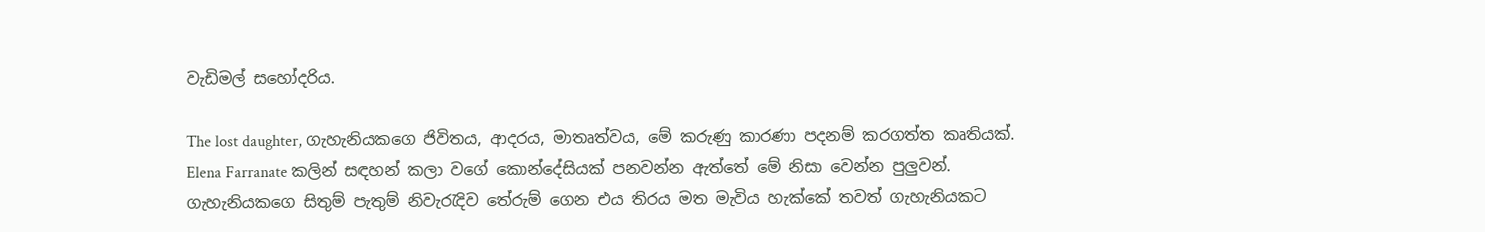වැඩිමල් සහෝදරිය.

The lost daughter, ගැහැනියකගෙ ජිවිතය, ආදරය, මාතෘත්වය, මේ කරුණු කාරණා පදනම් කරගත්ත කෘතියක්. Elena Farranate කලින් සඳහන් කලා වගේ කොන්දේසියක් පනවන්න ඇත්තේ මේ නිසා වෙන්න පුලුවන්. ගැහැනියකගෙ සිතුම් පැතුම් නිවැරැදිව තේරුම් ගෙන එය තිරය මත මැවිය හැක්කේ තවත් ගැහැනියකට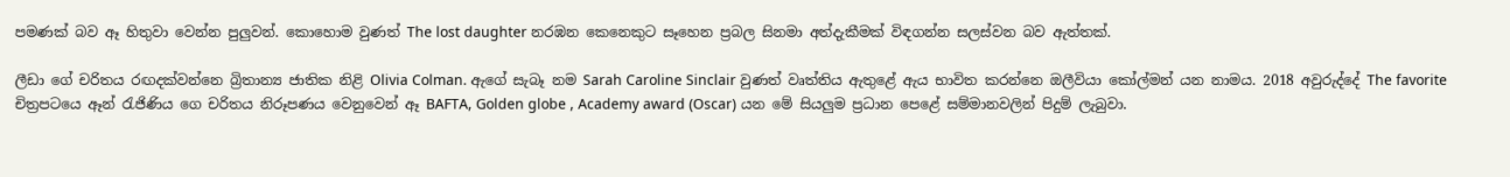පමණක් බව ඈ හිතුවා වෙන්න පුලුවන්. කොහොම වුණත් The lost daughter නරඹන කෙනෙකුට සෑහෙන ප්‍රබල සිනමා අත්දැකීමක් විඳගන්න සලස්වන බව ඇත්තක්.

ලීඩා ගේ චරිතය රඟදක්වන්නෙ බ්‍රිතාන්‍ය ජාතික නිළි Olivia Colman. ඇගේ සැබෑ නම Sarah Caroline Sinclair වුණත් වෘත්තිය ඇතුළේ ඇය භාවිත කරන්නෙ ඔලීවියා කෝල්මන් යන නාමය. 2018 අවුරුද්දේ The favorite චිත්‍රපටයෙ ඈන් රැජිණිය ගෙ චරිතය නිරූපණය වෙනුවෙන් ඈ BAFTA, Golden globe , Academy award (Oscar) යන මේ සියලුම ප්‍රධාන පෙළේ සම්මානවලින් පිදුම් ලැබුවා.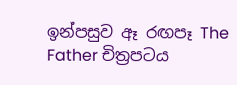ඉන්පසුව ඈ රඟපෑ The Father චිත්‍රපටය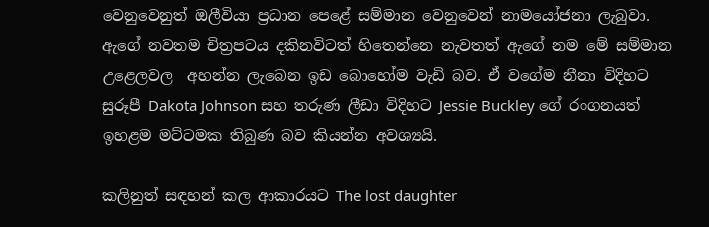වෙනුවෙනුත් ඔලීවියා ප්‍රධාන පෙළේ සම්මාන වෙනුවෙන් නාමයෝජනා ලැබුවා. ඇගේ නවතම චිත්‍රපටය දකිනවිටත් හිතෙන්නෙ නැවතත් ඇගේ නම මේ සම්මාන උළෙලවල  අහන්න ලැබෙන ඉඩ බොහෝම වැඩි බව. ඒ වගේම නීනා විදිහට සුරූපී Dakota Johnson සහ තරුණ ලීඩා විදිහට Jessie Buckley ගේ රංගනයත් ඉහළම මට්ටමක තිබුණ බව කියන්න අවශ්‍යයි.

කලිනුත් සඳහන් කල ආකාරයට The lost daughter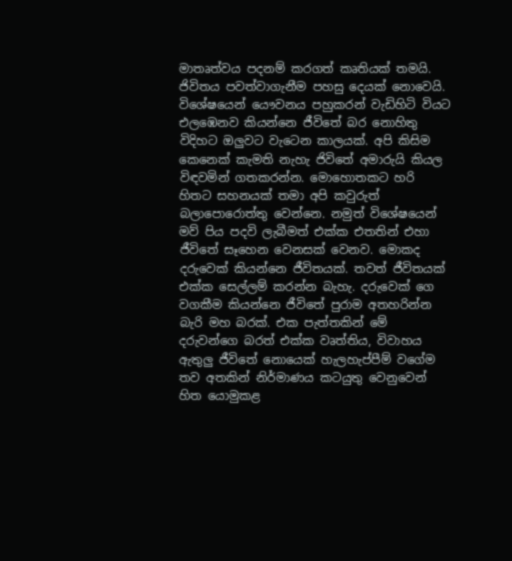මාතෘත්වය පදනම් කරගත් කෘතියක් තමයි. ජිවිතය පවත්වාගැනීම පහසු දෙයක් නොවෙයි. විශේෂයෙන් යෞවනය පහුකරන් වැඩිහිටි වියට එලඹෙනව කියන්නෙ ජීවිතේ බර නොහිතු විදිහට ඔලුවට වැටෙන කාලයක්. අපි කිසිම කෙනෙක් කැමති නැහැ ජිවිතේ අමාරුයි කියල විඳවමින් ගතකරන්න. මොහොතකට හරි හිතට සහනයක් තමා අපි කවුරුත් බලාපොරොත්තු වෙන්නෙ. නමුත් විශේෂයෙන් මව් පිය පදවි ලැබීමත් එක්ක එතතින් එහා ජීවිතේ සෑහෙන වෙනසක් වෙනව. මොකද දරුවෙක් කියන්නෙ ජීවිතයක්. තවත් ජීවිතයක් එක්ක සෙල්ලම් කරන්න බැහැ. දරුවෙක් ගෙ වගකීම කියන්නෙ ජීවිතේ පුරාම අතහරින්න බැරි මහ බරක්. එක පැත්‍තකින් මේ දරුවන්ගෙ බරත් එක්ක වෘත්තිය, විවාහය ඇතුලු ජීවිතේ නොයෙක් හැලහැප්පීම් වගේම තව අතකින් නිර්මාණය කටයුතු වෙනුවෙන් හිත යොමුකළ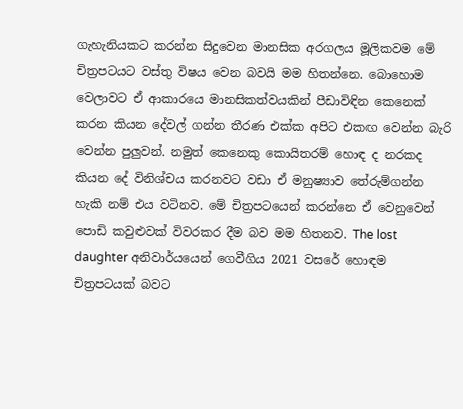ගැහැනියකට කරන්න සිදුවෙන මානසික අරගලය මූලිකවම මේ චිත්‍රපටයට වස්තු විෂය වෙන බවයි මම හිතන්නෙ. බොහොම වෙලාවට ඒ ආකාරයෙ මානසිකත්වයකින් පීඩාවිඳින කෙනෙක් කරන කියන දේවල් ගන්න තීරණ එක්ක අපිට එකඟ වෙන්න බැරි වෙන්න පුලුවන්. නමුත් කෙනෙකු කොයිතරම් හොඳ ද නරකද කියන දේ විනිශ්චය කරනවට වඩා ඒ මනුෂ්‍යාව තේරුම්ගන්න හැකි නම් එය වටිනව. මේ චිත්‍රපටයෙන් කරන්නෙ ඒ වෙනුවෙන් පොඩි කවුළුවක් විවරකර දීම බව මම හිතනව. The lost daughter අනිවාර්යයෙන් ගෙවීගිය 2021 වසරේ හොඳම චිත්‍රපටයක් බවට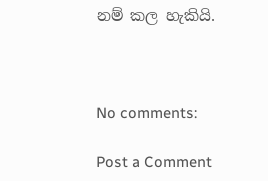නම් කල හැකියි.



No comments:

Post a Comment